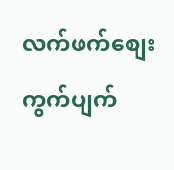လက်ဖက်စျေးကွက်ပျက်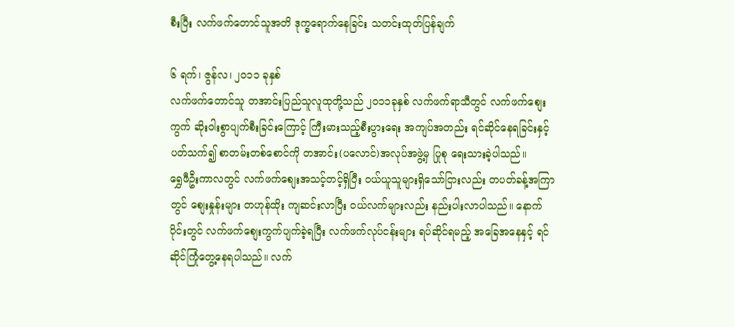စီးပြီး လက်ဖက်တောင်သူအတိ ဒုက္ခရောက်နေခြင်း သတင်းထုတ်ပြန်ချက်

၆ ရက်၊ ဇွန်လ၊ ၂ဝ၁၁ ခုနှစ်
လက်ဖက်တောင်သူ တအာင်းပြည်သူလူထုတို့သည် ၂ဝ၁၁ခုနှစ် လက်ဖက်ရာသီတွင် လက်ဖက်စျေးကွက် ဆိုးဝါးစွာပျက်စီးခြင်းကြောင့် ကြီးမားသည့်စီးပွားရေး အကျပ်အတည်း ရင်ဆိုင်နေရခြင်းနှင့် ပတ်သက်၍ စာတမ်းတစ်စောင်ကို တအာင်း(ပလောင်)အလုပ်အဖွဲ့မှ ပြုစု ရေးသားခဲ့ပါသည်။
ရွှေဖီဦးကာလတွင် လက်ဖက်စျေးအသင့်တင့်ရှိပြီး ဝယ်ယူသူများရှိသော်ငြားလည်း တပတ်ခန့်အကြာတွင် စျေးနှုန်းများ တဟုန်ထိုး ကျဆင်းလာပြီး ဝယ်လက်များလည်း နည်းပါးလာပါသည်။ နောက်ပိုင်းတွင် လက်ဖက်စျေးကွက်ပျက်ခဲ့ရပြီး လက်ဖက်လုပ်ငန်းများ ရပ်ဆိုင်ရမည့် အခြေအနေနှင့် ရင်ဆိုင်ကြုံတွေ့နေရပါသည်။ လက်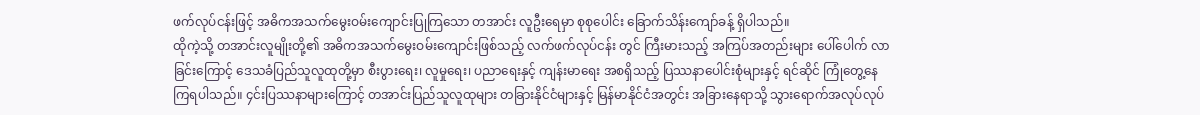ဖက်လုပ်ငန်းဖြင့် အဓိကအသက်မွေးဝမ်းကျောင်းပြုကြသော တအာင်း လူဦးရေမှာ စုစုပေါင်း ခြောက်သိန်းကျော်ခန့် ရှိပါသည်။
ထိုကဲ့သို့ တအာင်းလူမျိုးတို့၏ အဓိကအသက်မွေးဝမ်းကျောင်းဖြစ်သည့် လက်ဖက်လုပ်ငန်း တွင် ကြီးမားသည့် အကြပ်အတည်းများ ပေါ်ပေါက် လာခြင်းကြောင့် ဒေသခံပြည်သူလူထုတို့မှာ စီးပွားရေး၊ လူမှုရေး၊ ပညာရေးနှင့် ကျန်းမာရေး အစရှိသည့် ပြဿနာပေါင်းစုံများနှင့် ရင်ဆိုင် ကြုံတွေ့နေကြရပါသည်။ ၄င်းပြဿနာများကြောင့် တအာင်းပြည်သူလူထုများ တခြားနိုင်ငံများနှင့် မြန်မာနိုင်ငံအတွင်း အခြားနေရာသို့ သွားရောက်အလုပ်လုပ်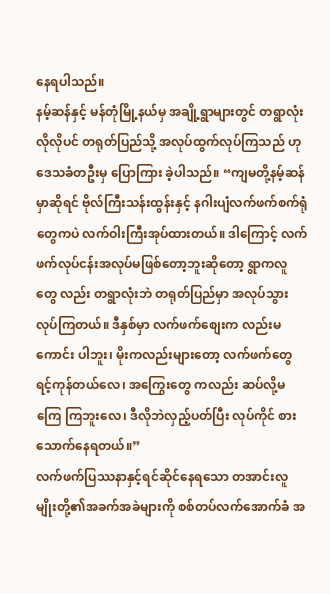နေရပါသည်။
နမ့်ဆန်နှင့် မန်တုံမြို့နယ်မှ အချို့ရွာများတွင် တရွာလုံးလိုလိုပင် တရုတ်ပြည်သို့ အလုပ်ထွက်လုပ်ကြသည် ဟုဒေသခံတဦးမှ ပြောကြား ခဲ့ပါသည်။ “ကျမတို့နမ့်ဆန်မှာဆိုရင် ဗိုလ်ကြီးသန်းထွန်းနှင့် နဂါးပျံလက်ဖက်စက်ရုံ တွေကပဲ လက်ဝါးကြီးအုပ်ထားတယ်။ ဒါကြောင့် လက်ဖက်လုပ်ငန်းအလုပ်မဖြစ်တော့ဘူးဆိုတော့ ရွာကလူတွေ လည်း တရွာလုံးဘဲ တရုတ်ပြည်မှာ အလုပ်သွားလုပ်ကြတယ်။ ဒီနှစ်မှာ လက်ဖက်စျေးက လည်းမကောင်း ပါဘူး၊ မိုးကလည်းများတော့ လက်ဖက်တွေရင့်ကုန်တယ်လေ၊ အကြွေးတွေ ကလည်း ဆပ်လို့မကြေ ကြဘူးလေ၊ ဒီလိုဘဲလှည့်ပတ်ပြီး လုပ်ကိုင် စားသောက်နေရတယ်။”
လက်ဖက်ပြဿနာနှင့်ရင်ဆိုင်နေရသော တအာင်းလူမျိုးတို့၏အခက်အခဲများကို စစ်တပ်လက်အောက်ခံ အ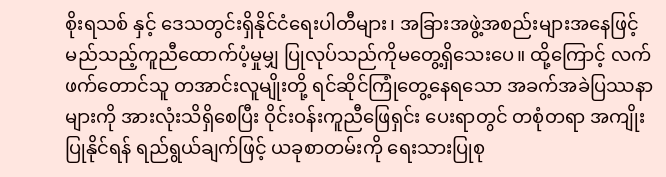စိုးရသစ် နှင့် ဒေသတွင်းရှိနိုင်ငံရေးပါတီများ၊ အခြားအဖွဲ့အစည်းများအနေဖြင့် မည်သည့်ကူညီထောက်ပံ့မှုမျှ ပြုလုပ်သည်ကိုမတွေ့ရှိသေးပေ။ ထို့ကြောင့် လက်ဖက်တောင်သူ တအာင်းလူမျိုးတို့ ရင်ဆိုင်ကြုံတွေ့နေရသော အခက်အခဲပြဿနာများကို အားလုံးသိရှိစေပြီး ဝိုင်းဝန်းကူညီဖြေရှင်း ပေးရာတွင် တစုံတရာ အကျိုးပြုနိုင်ရန် ရည်ရွယ်ချက်ဖြင့် ယခုစာတမ်းကို ရေးသားပြုစု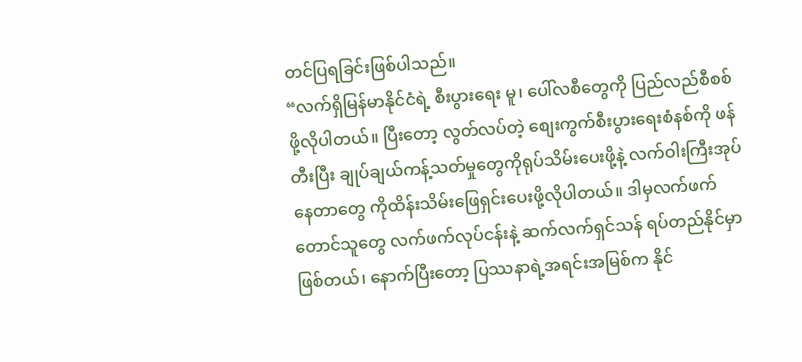တင်ပြရခြင်းဖြစ်ပါသည်။
“လက်ရှိမြန်မာနိုင်ငံရဲ့ စီးပွားရေး မူ၊ ပေါ်လစီတွေကို ပြည်လည်စီစစ်ဖို့လိုပါတယ်။ ပြီးတော့ လွတ်လပ်တဲ့ စျေးကွက်စီးပွားရေးစံနစ်ကို ဖန်တီးပြီး ချုပ်ချယ်ကန့်သတ်မှုတွေကိုရုပ်သိမ်းပေးဖို့နဲ့ လက်ဝါးကြီးအုပ်နေတာတွေ ကိုထိန်းသိမ်းဖြေရှင်းပေးဖို့လိုပါတယ်။ ဒါမှလက်ဖက်တောင်သူတွေ လက်ဖက်လုပ်ငန်းနဲ့ ဆက်လက်ရှင်သန် ရပ်တည်နိုင်မှာဖြစ်တယ်၊ နောက်ပြီးတော့ ပြဿနာရဲ့အရင်းအမြစ်က နိုင်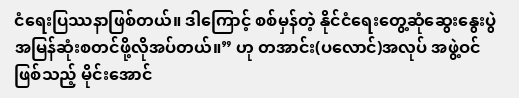ငံရေးပြဿနာဖြစ်တယ်။ ဒါကြောင့် စစ်မှန်တဲ့ နိုင်ငံရေးတွေ့ဆုံဆွေးနွေးပွဲ အမြန်ဆုံးစတင်ဖို့လိုအပ်တယ်။” ဟု တအာင်း(ပလောင်)အလုပ် အဖွဲ့ဝင်ဖြစ်သည့် မိုင်းအောင်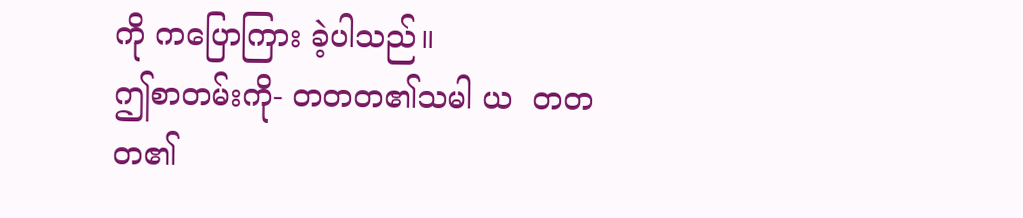ကို ကပြောကြား ခဲ့ပါသည်။
ဤစာတမ်းကို- တတတ၏သမါ ယ  တတတ၏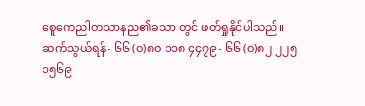စေူကေညါတသာနည၏ခသာ တွင် ဖတ်ရှုနိုင်ပါသည်။
ဆက်သွယ်ရန်- ၆၆ (ဝ)၈ဝ ၁၁၈ ၄၄၇၉- ၆၆ (ဝ)၈၂ ၂၂၅ ၁၅၆၉